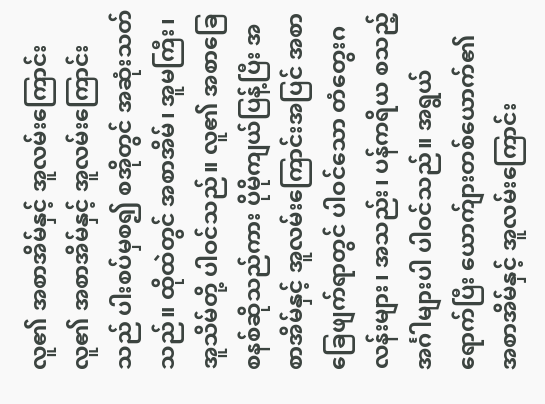လူ၏ အစာအိမ်နှင့် အူလမ်းကြောင်း
လူ၏ အစာအိမ်နှင့် အူလမ်းကြောင်းသည် ပါးစပ်မှစ၍ စအိုတွင် အဆုံးသတ်သည်။ ထိုထဲတွင် အစာအိမ်၊ အူမကြီး၊ အူသိမ်တို့ ပါဝင်သည်။ လူ၏ အစာခြေစနစ်ဆိုသည်ကား ပိုမိုကျယ်ပြန့်ပြီး အစာအိမ်နှင့် အူလမ်းကြောင်းအပြင် အစာခြေဖျက်ရာတွင် ပါဝင်သော တံတွေးဂလန်းများ၊ အသည်း၊ ပန်ကရိယ စသည့် အင်္ဂါများပါ ပါဝင်သည်။ အရွယ်ရောက်ပြီး ယောက်ျားတစ်ယောက်၏ အစာအိမ်နှင့် အူလမ်းကြောင်း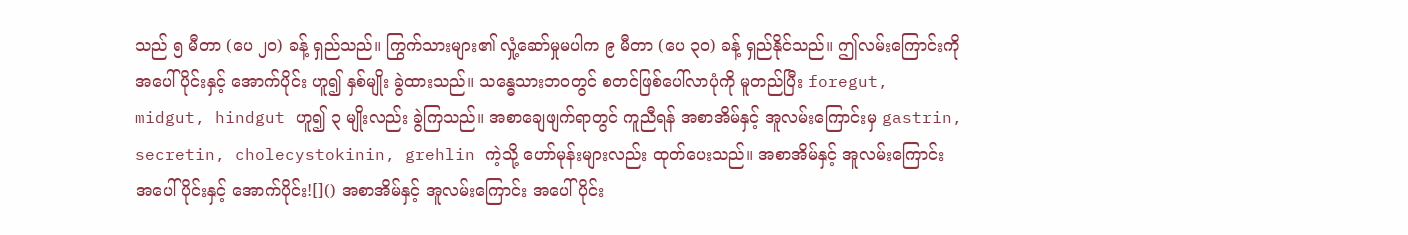သည် ၅ မီတာ (ပေ ၂၀) ခန့် ရှည်သည်။ ကြွက်သားများ၏ လှုံ့ဆော်မှုမပါက ၉ မီတာ (ပေ ၃၀) ခန့် ရှည်နိုင်သည်။ ဤလမ်းကြောင်းကို အပေါ်ပိုင်းနှင့် အောက်ပိုင်း ဟူ၍ နှစ်မျိုး ခွဲထားသည်။ သန္ဓေသားဘဝတွင် စတင်ဖြစ်ပေါ်လာပုံကို မူတည်ပြီး foregut, midgut, hindgut ဟူ၍ ၃ မျိုးလည်း ခွဲကြသည်။ အစာချေဖျက်ရာတွင် ကူညီရန် အစာအိမ်နှင့် အူလမ်းကြောင်းမှ gastrin, secretin, cholecystokinin, grehlin ကဲ့သို့ ဟော်မုန်းများလည်း ထုတ်ပေးသည်။ အစာအိမ်နှင့် အူလမ်းကြောင်း အပေါ်ပိုင်းနှင့် အောက်ပိုင်း![]() အစာအိမ်နှင့် အူလမ်းကြောင်း အပေါ်ပိုင်း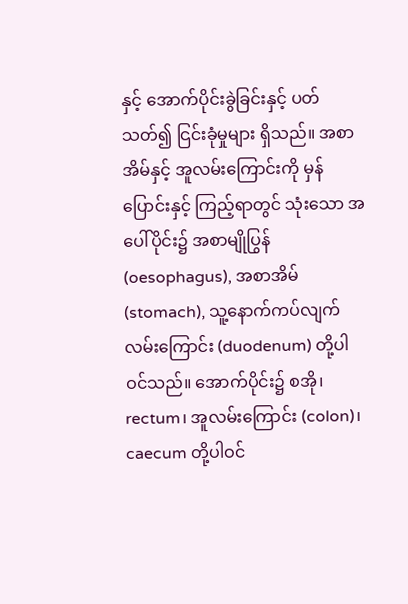နှင့် အောက်ပိုင်းခွဲခြင်းနှင့် ပတ်သတ်၍ ငြင်းခုံမှုများ ရှိသည်။ အစာအိမ်နှင့် အူလမ်းကြောင်းကို မှန်ပြောင်းနှင့် ကြည့်ရာတွင် သုံးသော အပေါ်ပိုင်း၌ အစာမျိုပြွန် (oesophagus), အစာအိမ် (stomach), သူ့နောက်ကပ်လျက် လမ်းကြောင်း (duodenum) တို့ပါဝင်သည်။ အောက်ပိုင်း၌ စအို၊ rectum၊ အူလမ်းကြောင်း (colon)၊ caecum တို့ပါဝင်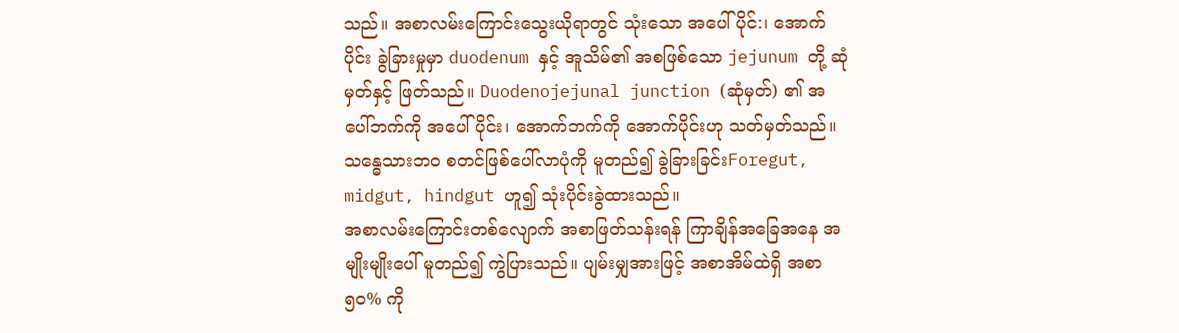သည်။ အစာလမ်းကြောင်းသွေးယိုရာတွင် သုံးသော အပေါ်ပိုင်:၊ အောက်ပိုင်း ခွဲခြားမှုမှာ duodenum နှင့် အူသိမ်၏ အစဖြစ်သော jejunum တို့ ဆုံမှတ်နှင့် ဖြတ်သည်။ Duodenojejunal junction (ဆုံမှတ်) ၏ အပေါ်ဘက်ကို အပေါ်ပိုင်း၊ အောက်ဘက်ကို အောက်ပိုင်းဟု သတ်မှတ်သည်။ သန္ဓေသားဘဝ စတင်ဖြစ်ပေါ်လာပုံကို မူတည်၍ ခွဲခြားခြင်းForegut, midgut, hindgut ဟူ၍ သုံးပိုင်းခွဲထားသည်။
အစာလမ်းကြောင်းတစ်လျောက် အစာဖြတ်သန်းရန် ကြာချိန်အခြေအနေ အမျိုးမျိုးပေါ် မူတည်၍ ကွဲပြားသည်။ ပျမ်းမျှအားဖြင့် အစာအိမ်ထဲရှိ အစာ ၅၀% ကို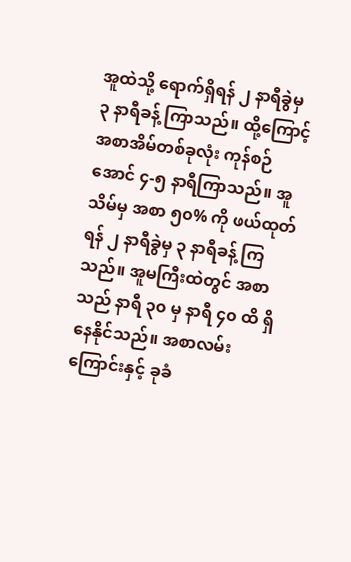အူထဲသို့ ရောက်ရှိရန် ၂ နာရီခွဲမှ ၃ နာရီခန့် ကြာသည်။ ထို့ကြောင့် အစာအိမ်တစ်ခုလုံး ကုန်စဉ်အောင် ၄-၅ နာရီကြာသည်။ အူသိမ်မှ အစာ ၅၀% ကို ဖယ်ထုတ်ရန် ၂ နာရီခွဲမှ ၃ နာရီခန့် ကြသည်။ အူမကြီးထဲတွင် အစာသည် နာရီ ၃၀ မှ နာရီ ၄၀ ထိ ရှိနေနိုင်သည်။ အစာလမ်းကြောင်းနှင့် ခုခံ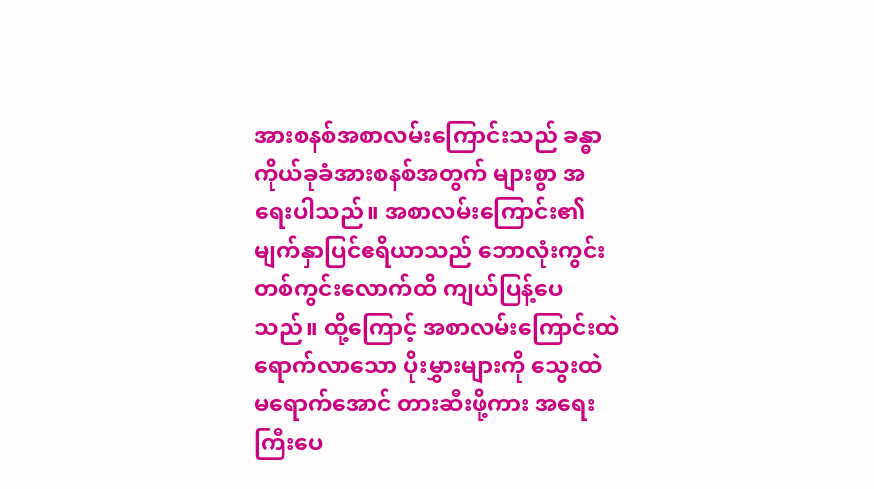အားစနစ်အစာလမ်းကြောင်းသည် ခန္ဓာကိုယ်ခုခံအားစနစ်အတွက် များစွာ အရေးပါသည်။ အစာလမ်းကြောင်း၏ မျက်နှာပြင်ဧရိယာသည် ဘောလုံးကွင်း တစ်ကွင်းလောက်ထိ ကျယ်ပြန့်ပေသည်။ ထို့ကြောင့် အစာလမ်းကြောင်းထဲ ရောက်လာသော ပိုးမွှားများကို သွေးထဲ မရောက်အောင် တားဆီးဖို့ကား အရေးကြီးပေ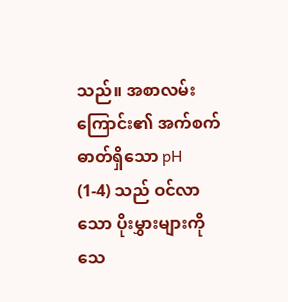သည်။ အစာလမ်းကြောင်း၏ အက်စက်ဓာတ်ရှိသော pH (1-4) သည် ဝင်လာသော ပိုးမွှားများကို သေ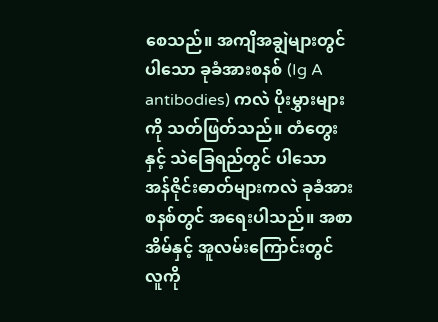စေသည်။ အကျိအချွဲများတွင် ပါသော ခုခံအားစနစ် (Ig A antibodies) ကလဲ ပိုးမွှားများကို သတ်ဖြတ်သည်။ တံတွေးနှင့် သဲခြေရည်တွင် ပါသော အန်ဇိုင်းဓာတ်များကလဲ ခုခံအားစနစ်တွင် အရေးပါသည်။ အစာအိမ်နှင့် အူလမ်းကြောင်းတွင် လူကို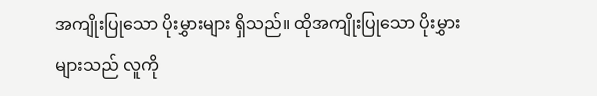အကျိုးပြုသော ပိုးမွှားများ ရှိသည်။ ထိုအကျိုးပြုသော ပိုးမွှားများသည် လူကို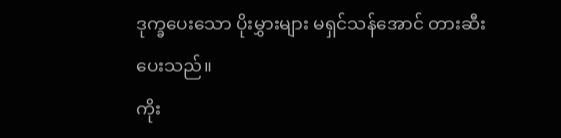ဒုက္ခပေးသော ပိုးမွှားများ မရှင်သန်အောင် တားဆီးပေးသည်။
ကိုး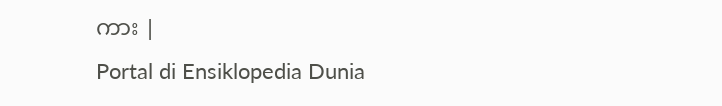ကား |
Portal di Ensiklopedia Dunia